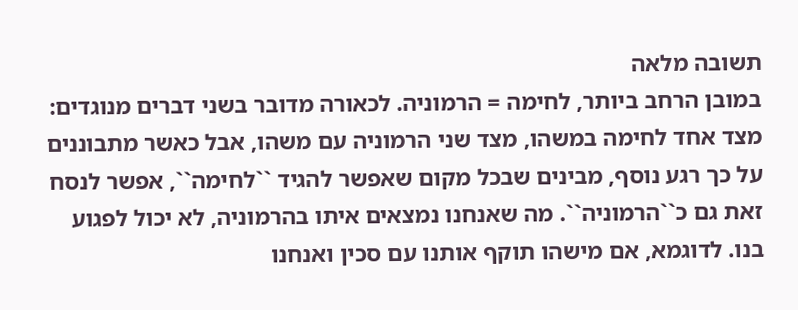תשובה מלאה
במובן הרחב ביותר, לחימה = הרמוניה. לכאורה מדובר בשני דברים מנוגדים: מצד אחד לחימה במשהו, מצד שני הרמוניה עם משהו, אבל כאשר מתבוננים על כך רגע נוסף, מבינים שבכל מקום שאפשר להגיד ``לחימה``, אפשר לנסח זאת גם כ``הרמוניה``. מה שאנחנו נמצאים איתו בהרמוניה, לא יכול לפגוע בנו. לדוגמא, אם מישהו תוקף אותנו עם סכין ואנחנו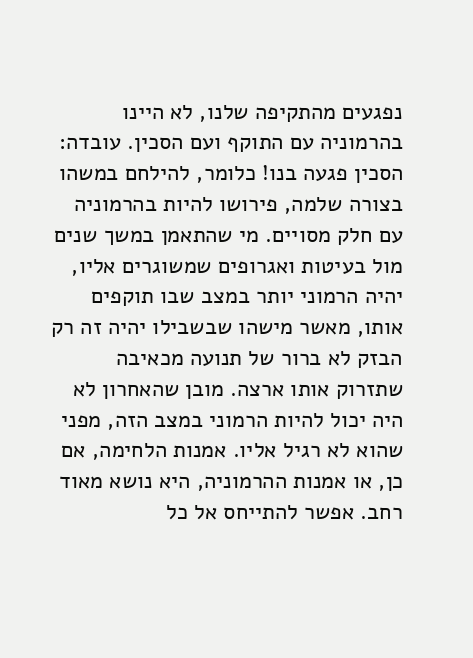נפגעים מהתקיפה שלנו, לא היינו בהרמוניה עם התוקף ועם הסכין. עובדה: הסכין פגעה בנו! כלומר, להילחם במשהו בצורה שלמה, פירושו להיות בהרמוניה עם חלק מסויים. מי שהתאמן במשך שנים מול בעיטות ואגרופים שמשוגרים אליו, יהיה הרמוני יותר במצב שבו תוקפים אותו, מאשר מישהו שבשבילו יהיה זה רק הבזק לא ברור של תנועה מכאיבה שתזרוק אותו ארצה. מובן שהאחרון לא היה יכול להיות הרמוני במצב הזה, מפני שהוא לא רגיל אליו. אמנות הלחימה, אם כן, או אמנות ההרמוניה, היא נושא מאוד רחב. אפשר להתייחס אל כל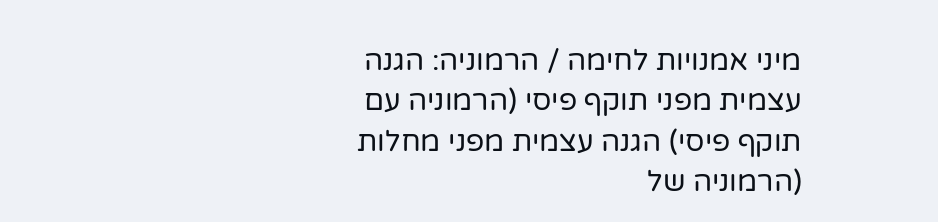מיני אמנויות לחימה / הרמוניה: הגנה עצמית מפני תוקף פיסי (הרמוניה עם תוקף פיסי) הגנה עצמית מפני מחלות (הרמוניה של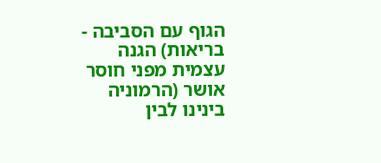הגוף עם הסביבה - בריאות) הגנה עצמית מפני חוסר אושר (הרמוניה בינינו לבין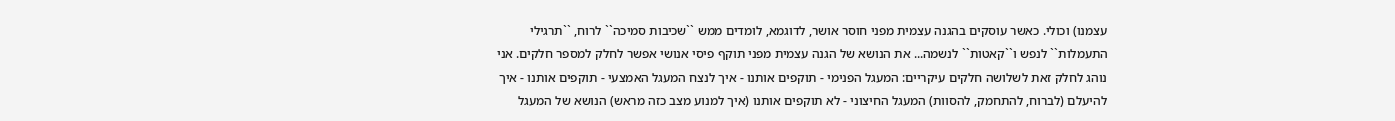עצמנו) וכולי. כאשר עוסקים בהגנה עצמית מפני חוסר אושר, לדוגמא, לומדים ממש ``שכיבות סמיכה`` לרוח, ``תרגילי התעמלות`` לנפש ו``קאטות`` לנשמה... את הנושא של הגנה עצמית מפני תוקף פיסי אנושי אפשר לחלק למספר חלקים. אני נוהג לחלק זאת לשלושה חלקים עיקריים: המעגל הפנימי - תוקפים אותנו - איך לנצח המעגל האמצעי - תוקפים אותנו - איך להיעלם (לברוח, להתחמק, להסוות) המעגל החיצוני - לא תוקפים אותנו (איך למנוע מצב כזה מראש) הנושא של המעגל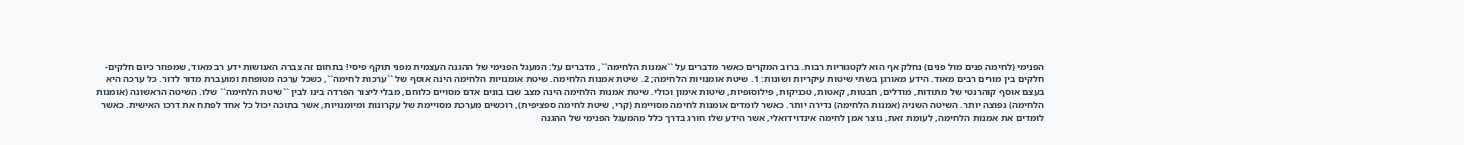הפנימי (לחימה פנים מול פנים) נחלק אף הוא לקטגוריות רבות. ברוב המקרים כאשר מדברים על ``אמנות הלחימה``, מדברים על: המעגל הפנימי של ההגנה העצמית מפני תוקף פיסי! בתחום זה צברה האנושות ידע רב מאוד, שמפוזר כיום חלקים-חלקים בין מורים רבים מאוד. הידע מאורגן בשתי שיטות עיקריות ושונות: 1. שיטת אומנויות הלחימה; 2. שיטת אמנות הלחימה. שיטת אומנויות הלחימה הינה אוסף של ``ערכות לחימה``, כשכל ערכה מטופחת ומועברת מדור לדור. כל ערכה היא בעצם אוסף קוהרנטי של מתודות, מודלים, חבטות, קאטות, טכניקות, פילוסופיות, שיטות אימון וכולי. שיטת אמנות הלחימה הינה מצב שבו בונים אדם מסויים כלוחם, מבלי ליצור הפרדה בינו לבין ``שיטת הלחימה`` שלו. השיטה הראשונה (אומנות הלחימה) נפוצה יותר. השיטה השניה (אמנות הלחימה) נדירה יותר. כאשר לומדים אומנות לחימה מסויימת (קרי, שיטת לחימה ספציפית), רוכשים מערכת מסויימת של עקרונות ומיומנויות, אשר בתוכה יכול כל אחד לפתח את דרכו האישית. כאשר לומדים את אמנות הלחימה, לעומת זאת, נוצר אמן לחימה אינדוידואלי, אשר הידע שלו חורג בדרך כלל מהמעגל הפנימי של ההגנה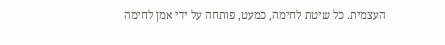העצמית. כל שיטת לחימה, כמעט, פותחה על ידי אמן לחימה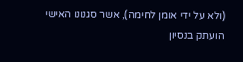(ולא על ידי אומן לחימה), אשר סגנונו האישי הועתק בנסיון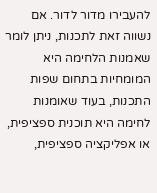להעבירו מדור לדור. אם נשווה זאת לתכנות, ניתן לומר שאמנות הלחימה היא המומחיות בתחום שפות התכנות, בעוד שאומנות לחימה היא תוכנית ספציפית, או אפליקציה ספציפית,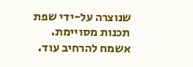שנוצרה על-ידי שפת תכנות מסויימת. אשמח להרחיב עוד.